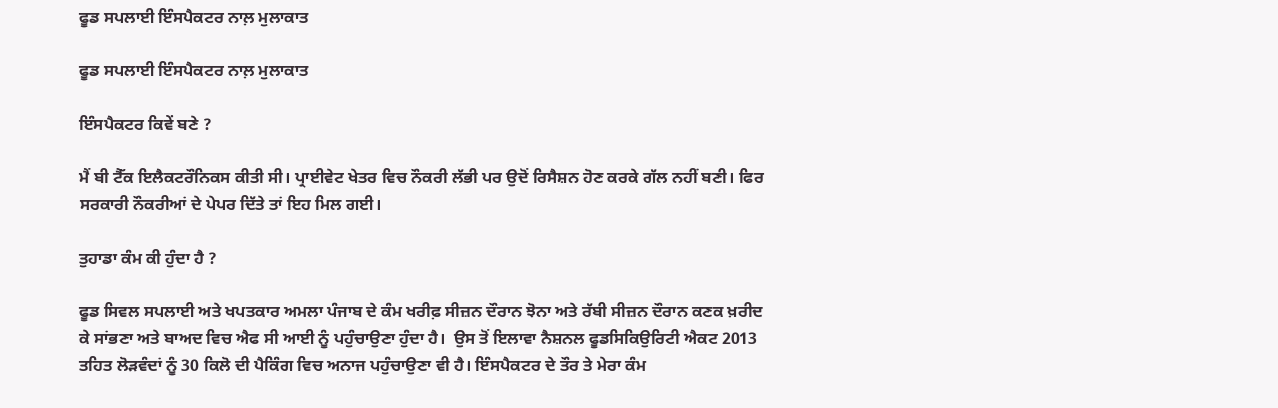ਫੂਡ ਸਪਲਾਈ ਇੰਸਪੈਕਟਰ ਨਾਲ਼ ਮੁਲਾਕਾਤ

ਫੂਡ ਸਪਲਾਈ ਇੰਸਪੈਕਟਰ ਨਾਲ਼ ਮੁਲਾਕਾਤ

ਇੰਸਪੈਕਟਰ ਕਿਵੇਂ ਬਣੇ ?

ਮੈਂ ਬੀ ਟੈੱਕ ਇਲੈਕਟਰੌਨਿਕਸ ਕੀਤੀ ਸੀ। ਪ੍ਰਾਈਵੇਟ ਖੇਤਰ ਵਿਚ ਨੌਕਰੀ ਲੱਭੀ ਪਰ ਉਦੋਂ ਰਿਸੈਸ਼ਨ ਹੋਣ ਕਰਕੇ ਗੱਲ ਨਹੀਂ ਬਣੀ। ਫਿਰ ਸਰਕਾਰੀ ਨੌਕਰੀਆਂ ਦੇ ਪੇਪਰ ਦਿੱਤੇ ਤਾਂ ਇਹ ਮਿਲ ਗਈ।

ਤੁਹਾਡਾ ਕੰਮ ਕੀ ਹੁੰਦਾ ਹੈ ?

ਫੂਡ ਸਿਵਲ ਸਪਲਾਈ ਅਤੇ ਖਪਤਕਾਰ ਅਮਲਾ ਪੰਜਾਬ ਦੇ ਕੰਮ ਖਰੀਫ਼ ਸੀਜ਼ਨ ਦੌਰਾਨ ਝੋਨਾ ਅਤੇ ਰੱਬੀ ਸੀਜ਼ਨ ਦੌਰਾਨ ਕਣਕ ਖ਼ਰੀਦ ਕੇ ਸਾਂਭਣਾ ਅਤੇ ਬਾਅਦ ਵਿਚ ਐਫ ਸੀ ਆਈ ਨੂੰ ਪਹੁੰਚਾਉਣਾ ਹੁੰਦਾ ਹੈ।  ਉਸ ਤੋਂ ਇਲਾਵਾ ਨੈਸ਼ਨਲ ਫੂਡਸਿਕਿਉਰਿਟੀ ਐਕਟ 2013 ਤਹਿਤ ਲੋੜਵੰਦਾਂ ਨੂੰ 30 ਕਿਲੋ ਦੀ ਪੈਕਿੰਗ ਵਿਚ ਅਨਾਜ ਪਹੁੰਚਾਉਣਾ ਵੀ ਹੈ। ਇੰਸਪੈਕਟਰ ਦੇ ਤੌਰ ਤੇ ਮੇਰਾ ਕੰਮ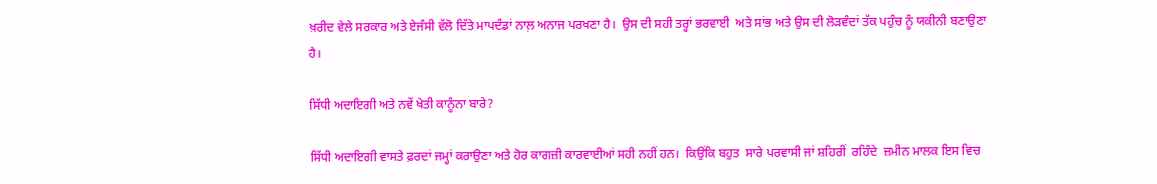ਖ਼ਰੀਦ ਵੇਲੇ ਸਰਕਾਰ ਅਤੇ ਏਜੰਸੀ ਵੱਲੋ ਦਿੱਤੇ ਮਾਪਦੰਡਾਂ ਨਾਲ਼ ਅਨਾਜ ਪਰਖਣਾ ਹੈ।  ਉਸ ਦੀ ਸਹੀ ਤਰ੍ਹਾਂ ਭਰਵਾਈ  ਅਤੇ ਸਾਂਭ ਅਤੇ ਉਸ ਦੀ ਲੋੜਵੰਦਾਂ ਤੱਕ ਪਹੁੰਚ ਨੂੰ ਯਕੀਨੀ ਬਣਾਉਣਾ ਹੈ।

ਸਿੱਧੀ ਅਦਾਇਗੀ ਅਤੇ ਨਵੇਂ ਖੇਤੀ ਕਾਨੂੰਨਾ ਬਾਰੇ?

ਸਿੱਧੀ ਅਦਾਇਗੀ ਵਾਸਤੇ ਫ਼ਰਦਾਂ ਜਮ੍ਹਾਂ ਕਰਾਉਣਾ ਅਤੇ ਹੋਰ ਕਾਗਜ਼ੀ ਕਾਰਵਾਈਆਂ ਸਹੀ ਨਹੀਂ ਹਨ।  ਕਿਉਂਕਿ ਬਹੁਤ  ਸਾਰੇ ਪਰਵਾਸੀ ਜਾਂ ਸ਼ਹਿਰੀਂ  ਰਹਿੰਦੇ  ਜ਼ਮੀਨ ਮਾਲਕ ਇਸ ਵਿਚ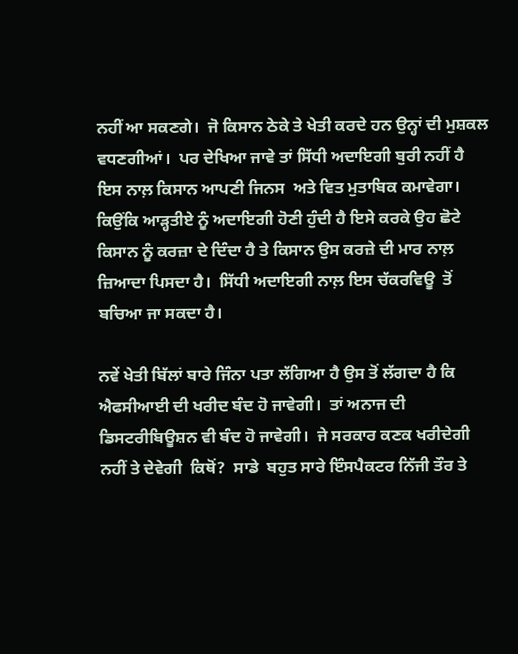ਨਹੀਂ ਆ ਸਕਣਗੇ।  ਜੋ ਕਿਸਾਨ ਠੇਕੇ ਤੇ ਖੇਤੀ ਕਰਦੇ ਹਨ ਉਨ੍ਹਾਂ ਦੀ ਮੁਸ਼ਕਲ ਵਧਣਗੀਆਂ।  ਪਰ ਦੇਖਿਆ ਜਾਵੇ ਤਾਂ ਸਿੱਧੀ ਅਦਾਇਗੀ ਬੁਰੀ ਨਹੀਂ ਹੈ ਇਸ ਨਾਲ਼ ਕਿਸਾਨ ਆਪਣੀ ਜਿਨਸ  ਅਤੇ ਵਿਤ ਮੁਤਾਬਿਕ ਕਮਾਵੇਗਾ।  ਕਿਉਂਕਿ ਆੜ੍ਹਤੀਏ ਨੂੰ ਅਦਾਇਗੀ ਹੋਣੀ ਹੁੰਦੀ ਹੈ ਇਸੇ ਕਰਕੇ ਉਹ ਛੋਟੇ ਕਿਸਾਨ ਨੂੰ ਕਰਜ਼ਾ ਦੇ ਦਿੰਦਾ ਹੈ ਤੇ ਕਿਸਾਨ ਉਸ ਕਰਜ਼ੇ ਦੀ ਮਾਰ ਨਾਲ਼ ਜ਼ਿਆਦਾ ਪਿਸਦਾ ਹੈ।  ਸਿੱਧੀ ਅਦਾਇਗੀ ਨਾਲ਼ ਇਸ ਚੱਕਰਵਿਊ  ਤੋਂ ਬਚਿਆ ਜਾ ਸਕਦਾ ਹੈ।

ਨਵੇਂ ਖੇਤੀ ਬਿੱਲਾਂ ਬਾਰੇ ਜਿੰਨਾ ਪਤਾ ਲੱਗਿਆ ਹੈ ਉਸ ਤੋਂ ਲੱਗਦਾ ਹੈ ਕਿ ਐਫਸੀਆਈ ਦੀ ਖਰੀਦ ਬੰਦ ਹੋ ਜਾਵੇਗੀ।  ਤਾਂ ਅਨਾਜ ਦੀ ਡਿਸਟਰੀਬਿਊਸ਼ਨ ਵੀ ਬੰਦ ਹੋ ਜਾਵੇਗੀ।  ਜੇ ਸਰਕਾਰ ਕਣਕ ਖਰੀਦੇਗੀ  ਨਹੀਂ ਤੇ ਦੇਵੇਗੀ  ਕਿਥੋਂ?  ਸਾਡੇ  ਬਹੁਤ ਸਾਰੇ ਇੰਸਪੈਕਟਰ ਨਿੱਜੀ ਤੌਰ ਤੇ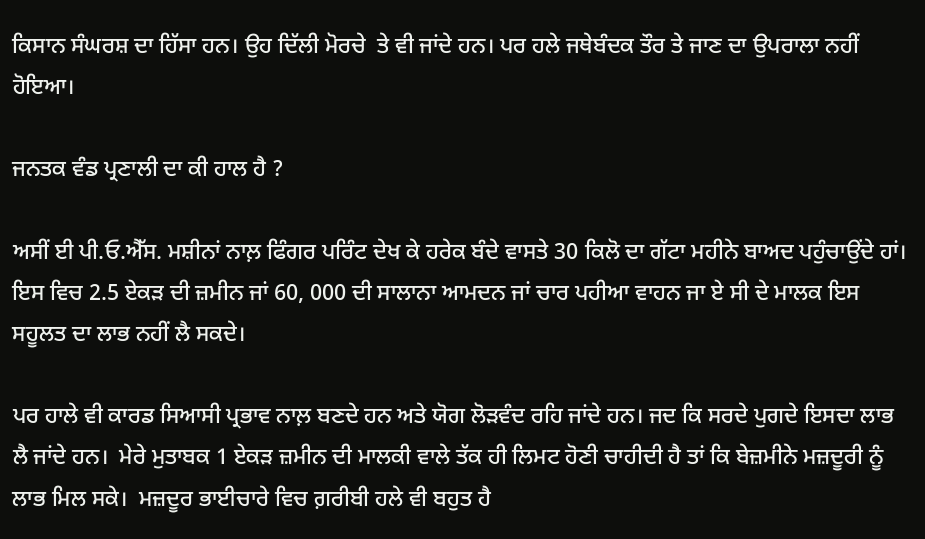ਕਿਸਾਨ ਸੰਘਰਸ਼ ਦਾ ਹਿੱਸਾ ਹਨ। ਉਹ ਦਿੱਲੀ ਮੋਰਚੇ  ਤੇ ਵੀ ਜਾਂਦੇ ਹਨ। ਪਰ ਹਲੇ ਜਥੇਬੰਦਕ ਤੌਰ ਤੇ ਜਾਣ ਦਾ ਉਪਰਾਲਾ ਨਹੀਂ ਹੋਇਆ।

ਜਨਤਕ ਵੰਡ ਪ੍ਰਣਾਲੀ ਦਾ ਕੀ ਹਾਲ ਹੈ ?

ਅਸੀਂ ਈ ਪੀ.ਓ.ਐੱਸ. ਮਸ਼ੀਨਾਂ ਨਾਲ਼ ਫਿੰਗਰ ਪਰਿੰਟ ਦੇਖ ਕੇ ਹਰੇਕ ਬੰਦੇ ਵਾਸਤੇ 30 ਕਿਲੋ ਦਾ ਗੱਟਾ ਮਹੀਨੇ ਬਾਅਦ ਪਹੁੰਚਾਉਂਦੇ ਹਾਂ। ਇਸ ਵਿਚ 2.5 ਏਕੜ ਦੀ ਜ਼ਮੀਨ ਜਾਂ 60, 000 ਦੀ ਸਾਲਾਨਾ ਆਮਦਨ ਜਾਂ ਚਾਰ ਪਹੀਆ ਵਾਹਨ ਜਾ ਏ ਸੀ ਦੇ ਮਾਲਕ ਇਸ ਸਹੂਲਤ ਦਾ ਲਾਭ ਨਹੀਂ ਲੈ ਸਕਦੇ।

ਪਰ ਹਾਲੇ ਵੀ ਕਾਰਡ ਸਿਆਸੀ ਪ੍ਰਭਾਵ ਨਾਲ਼ ਬਣਦੇ ਹਨ ਅਤੇ ਯੋਗ ਲੋੜਵੰਦ ਰਹਿ ਜਾਂਦੇ ਹਨ। ਜਦ ਕਿ ਸਰਦੇ ਪੁਗਦੇ ਇਸਦਾ ਲਾਭ ਲੈ ਜਾਂਦੇ ਹਨ।  ਮੇਰੇ ਮੁਤਾਬਕ 1 ਏਕੜ ਜ਼ਮੀਨ ਦੀ ਮਾਲਕੀ ਵਾਲੇ ਤੱਕ ਹੀ ਲਿਮਟ ਹੋਣੀ ਚਾਹੀਦੀ ਹੈ ਤਾਂ ਕਿ ਬੇਜ਼ਮੀਨੇ ਮਜ਼ਦੂਰੀ ਨੂੰ ਲਾਭ ਮਿਲ ਸਕੇ।  ਮਜ਼ਦੂਰ ਭਾਈਚਾਰੇ ਵਿਚ ਗ਼ਰੀਬੀ ਹਲੇ ਵੀ ਬਹੁਤ ਹੈ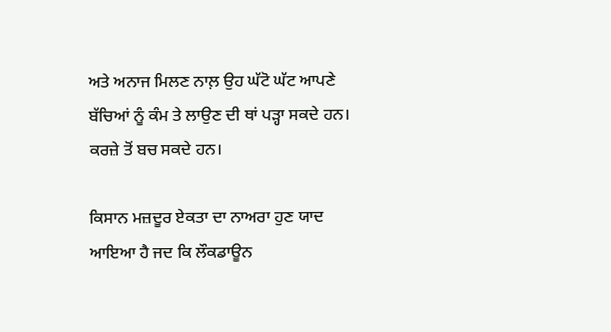ਅਤੇ ਅਨਾਜ ਮਿਲਣ ਨਾਲ਼ ਉਹ ਘੱਟੋ ਘੱਟ ਆਪਣੇ ਬੱਚਿਆਂ ਨੂੰ ਕੰਮ ਤੇ ਲਾਉਣ ਦੀ ਥਾਂ ਪੜ੍ਹਾ ਸਕਦੇ ਹਨ।  ਕਰਜ਼ੇ ਤੋਂ ਬਚ ਸਕਦੇ ਹਨ।

ਕਿਸਾਨ ਮਜ਼ਦੂਰ ਏਕਤਾ ਦਾ ਨਾਅਰਾ ਹੁਣ ਯਾਦ ਆਇਆ ਹੈ ਜਦ ਕਿ ਲੌਕਡਾਊਨ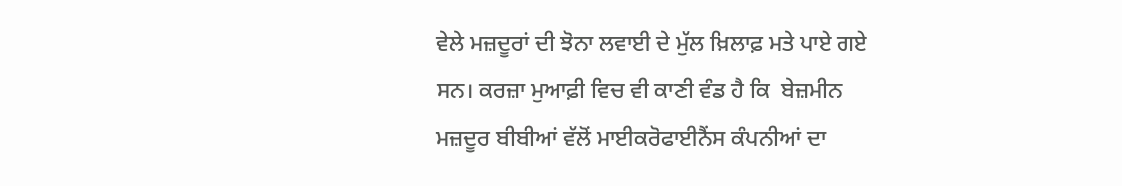ਵੇਲੇ ਮਜ਼ਦੂਰਾਂ ਦੀ ਝੋਨਾ ਲਵਾਈ ਦੇ ਮੁੱਲ ਖ਼ਿਲਾਫ਼ ਮਤੇ ਪਾਏ ਗਏ ਸਨ। ਕਰਜ਼ਾ ਮੁਆਫ਼ੀ ਵਿਚ ਵੀ ਕਾਣੀ ਵੰਡ ਹੈ ਕਿ  ਬੇਜ਼ਮੀਨ ਮਜ਼ਦੂਰ ਬੀਬੀਆਂ ਵੱਲੋਂ ਮਾਈਕਰੋਫਾਈਨੈਂਸ ਕੰਪਨੀਆਂ ਦਾ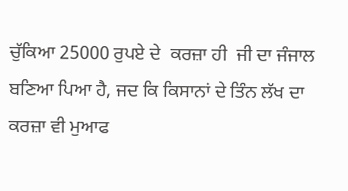ਚੁੱਕਿਆ 25000 ਰੁਪਏ ਦੇ  ਕਰਜ਼ਾ ਹੀ  ਜੀ ਦਾ ਜੰਜਾਲ ਬਣਿਆ ਪਿਆ ਹੈ, ਜਦ ਕਿ ਕਿਸਾਨਾਂ ਦੇ ਤਿੰਨ ਲੱਖ ਦਾ ਕਰਜ਼ਾ ਵੀ ਮੁਆਫ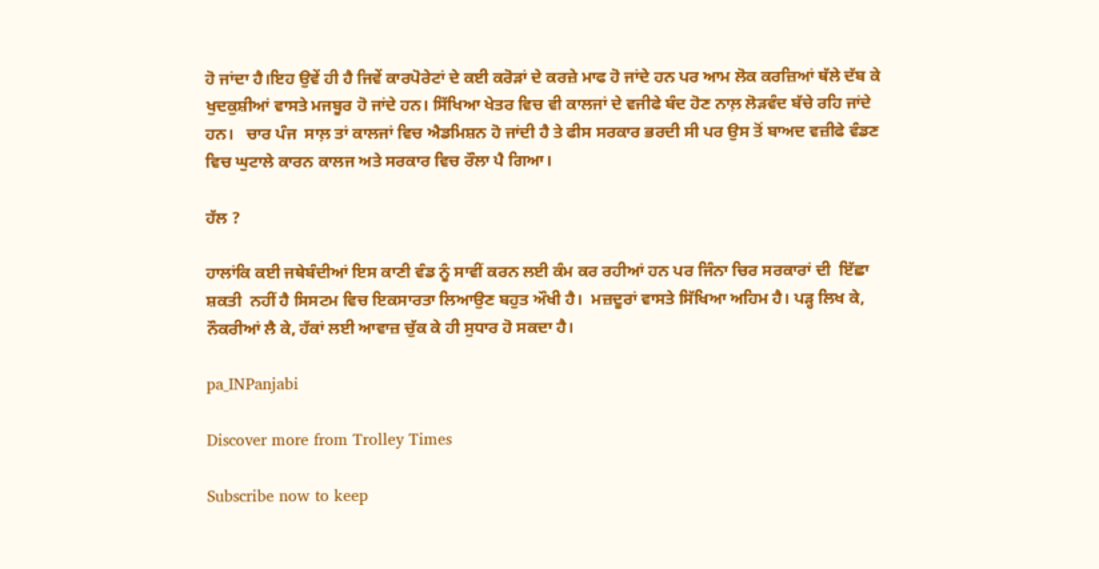ਹੋ ਜਾਂਦਾ ਹੈ।ਇਹ ਉਵੇਂ ਹੀ ਹੈ ਜਿਵੇਂ ਕਾਰਪੋਰੇਟਾਂ ਦੇ ਕਈ ਕਰੋੜਾਂ ਦੇ ਕਰਜ਼ੇ ਮਾਫ ਹੋ ਜਾਂਦੇ ਹਨ ਪਰ ਆਮ ਲੋਕ ਕਰਜ਼ਿਆਂ ਥੱਲੇ ਦੱਬ ਕੇ ਖੁਦਕੁਸ਼ੀਆਂ ਵਾਸਤੇ ਮਜਬੂਰ ਹੋ ਜਾਂਦੇ ਹਨ। ਸਿੱਖਿਆ ਖੇਤਰ ਵਿਚ ਵੀ ਕਾਲਜਾਂ ਦੇ ਵਜੀਫੇ ਬੰਦ ਹੋਣ ਨਾਲ਼ ਲੋੜਵੰਦ ਬੱਚੇ ਰਹਿ ਜਾਂਦੇ ਹਨ।   ਚਾਰ ਪੰਜ  ਸਾਲ਼ ਤਾਂ ਕਾਲਜਾਂ ਵਿਚ ਐਡਮਿਸ਼ਨ ਹੋ ਜਾਂਦੀ ਹੈ ਤੇ ਫੀਸ ਸਰਕਾਰ ਭਰਦੀ ਸੀ ਪਰ ਉਸ ਤੋਂ ਬਾਅਦ ਵਜ਼ੀਫੇ ਵੰਡਣ ਵਿਚ ਘੁਟਾਲੇ ਕਾਰਨ ਕਾਲਜ ਅਤੇ ਸਰਕਾਰ ਵਿਚ ਰੌਲਾ ਪੈ ਗਿਆ।

ਹੱਲ ?

ਹਾਲਾਂਕਿ ਕਈ ਜਥੇਬੰਦੀਆਂ ਇਸ ਕਾਣੀ ਵੰਡ ਨੂੰ ਸਾਵੀਂ ਕਰਨ ਲਈ ਕੰਮ ਕਰ ਰਹੀਆਂ ਹਨ ਪਰ ਜਿੰਨਾ ਚਿਰ ਸਰਕਾਰਾਂ ਦੀ  ਇੱਛਾ ਸ਼ਕਤੀ  ਨਹੀਂ ਹੈ ਸਿਸਟਮ ਵਿਚ ਇਕਸਾਰਤਾ ਲਿਆਉਣ ਬਹੁਤ ਔਖੀ ਹੈ।  ਮਜ਼ਦੂਰਾਂ ਵਾਸਤੇ ਸਿੱਖਿਆ ਅਹਿਮ ਹੈ। ਪੜ੍ਹ ਲਿਖ ਕੇ, ਨੌਕਰੀਆਂ ਲੈ ਕੇ, ਹੱਕਾਂ ਲਈ ਆਵਾਜ਼ ਚੁੱਕ ਕੇ ਹੀ ਸੁਧਾਰ ਹੋ ਸਕਦਾ ਹੈ।

pa_INPanjabi

Discover more from Trolley Times

Subscribe now to keep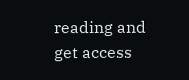reading and get access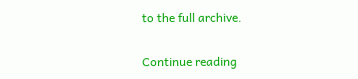to the full archive.

Continue reading